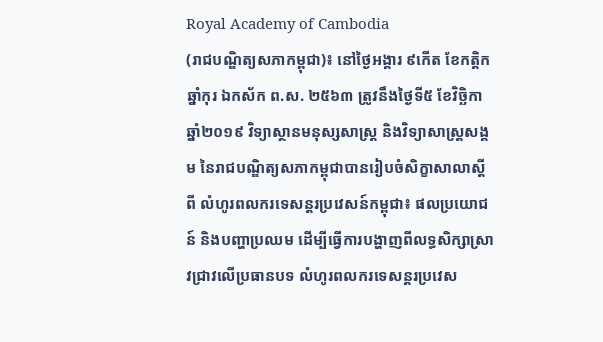Royal Academy of Cambodia
(រាជបណ្ឌិត្យសភាកម្ពុជា)៖ នៅថ្ងៃអង្គារ ៩កើត ខែកត្តិក ឆ្នាំកុរ ឯកស័ក ព.ស. ២៥៦៣ ត្រូវនឹងថ្ងៃទី៥ ខែវិច្ឆិកា ឆ្នាំ២០១៩ វិទ្យាស្ថានមនុស្សសាស្រ្ត និងវិទ្យាសាស្រ្តសង្គម នៃរាជបណ្ឌិត្យសភាកម្ពុជាបានរៀបចំសិក្ខាសាលាស្តីពី លំហូរពលករទេសន្តរប្រវេសន៍កម្ពុជា៖ ផលប្រយោជន៍ និងបញ្ហាប្រឈម ដើម្បីធ្វើការបង្ហាញពីលទ្ធសិក្សាស្រាវជ្រាវលើប្រធានបទ លំហូរពលករទេសន្តរប្រវេស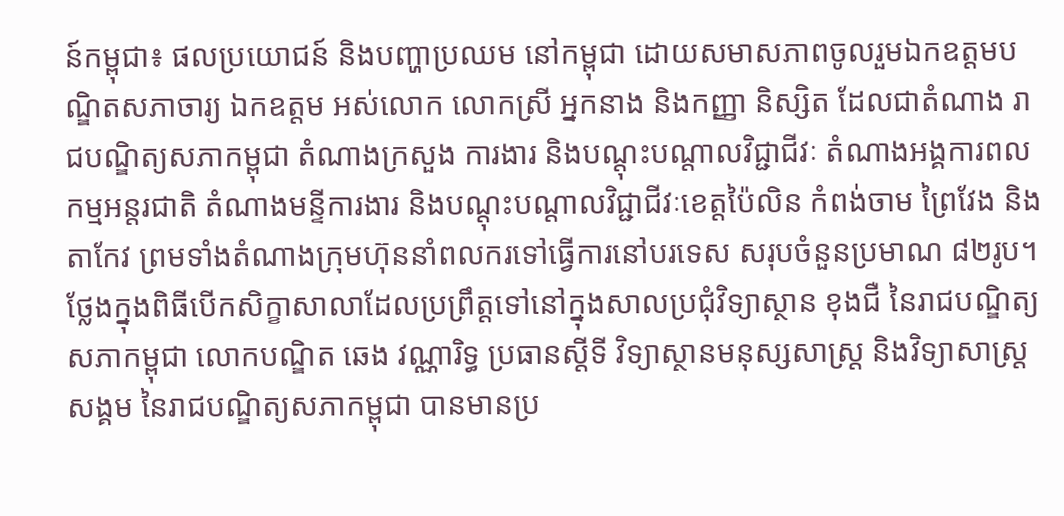ន៍កម្ពុជា៖ ផលប្រយោជន៍ និងបញ្ហាប្រឈម នៅកម្ពុជា ដោយសមាសភាពចូលរួមឯកឧត្តមបណ្ឌិតសភាចារ្យ ឯកឧត្តម អស់លោក លោកស្រី អ្នកនាង និងកញ្ញា និស្សិត ដែលជាតំណាង រាជបណ្ឌិត្យសភាកម្ពុជា តំណាងក្រសួង ការងារ និងបណ្តុះបណ្តាលវិជ្ជាជីវៈ តំណាងអង្គការពលកម្មអន្តរជាតិ តំណាងមន្ទីការងារ និងបណ្តុះបណ្តាលវិជ្ជាជីវៈខេត្តប៉ៃលិន កំពង់ចាម ព្រៃវែង និងតាកែវ ព្រមទាំងតំណាងក្រុមហ៊ុននាំពលករទៅធ្វើការនៅបរទេស សរុបចំនួនប្រមាណ ៨២រូប។
ថ្លែងក្នុងពិធីបើកសិក្ខាសាលាដែលប្រព្រឹត្តទៅនៅក្នុងសាលប្រជុំវិទ្យាស្ថាន ខុងជឺ នៃរាជបណ្ឌិត្យសភាកម្ពុជា លោកបណ្ឌិត ឆេង វណ្ណារិទ្ធ ប្រធានស្តីទី វិទ្យាស្ថានមនុស្សសាស្រ្ត និងវិទ្យាសាស្រ្តសង្គម នៃរាជបណ្ឌិត្យសភាកម្ពុជា បានមានប្រ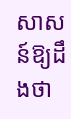សាសន៍ឱ្យដឹងថា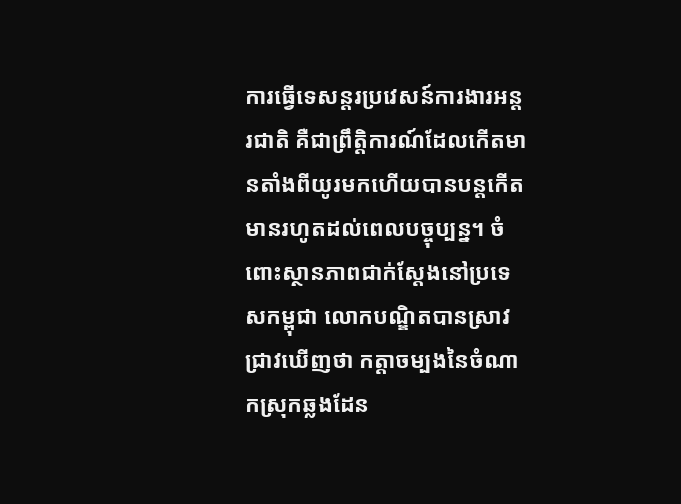ការធ្វើទេសន្តរប្រវេសន៍ការងារអន្តរជាតិ គឺជាព្រឹត្តិការណ៍ដែលកើតមានតាំងពីយូរមកហើយបានបន្តកើតមានរហូតដល់ពេលបច្ចុប្បន្ន។ ចំពោះស្ថានភាពជាក់ស្តែងនៅប្រទេសកម្ពុជា លោកបណ្ឌិតបានស្រាវជ្រាវឃើញថា កត្តាចម្បងនៃចំណាកស្រុកឆ្លងដែន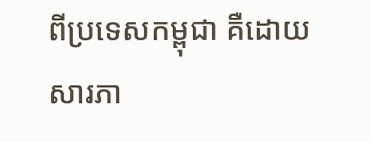ពីប្រទេសកម្ពុជា គឺដោយសារភា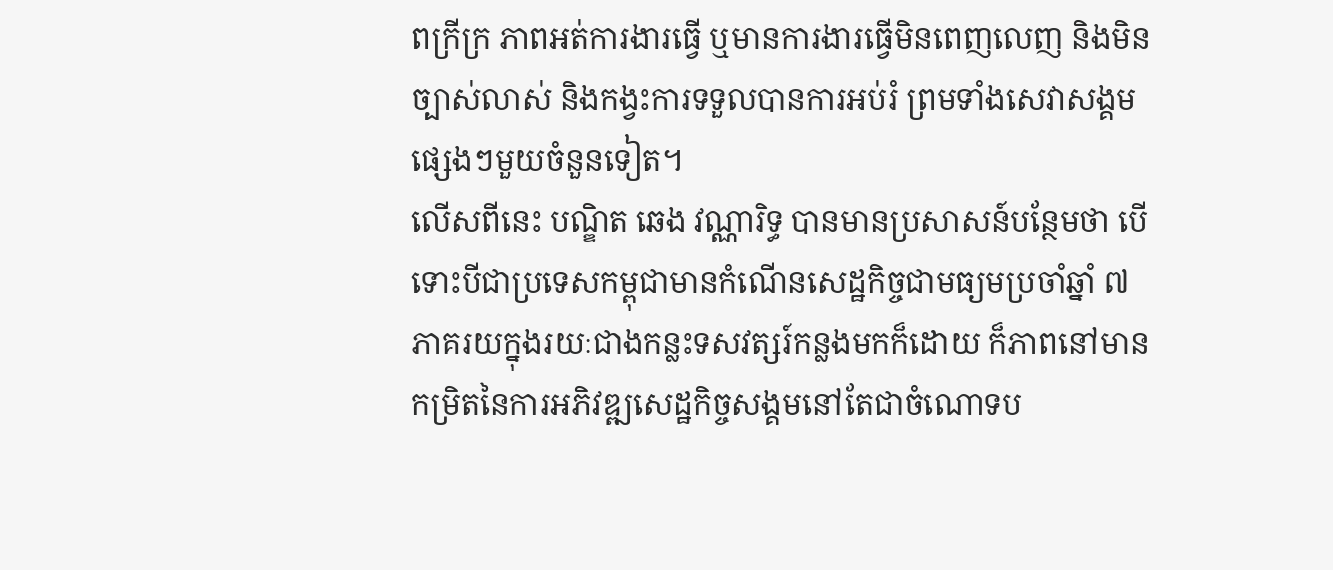ពក្រីក្រ ភាពអត់ការងារធ្វើ ឬមានការងារធ្វើមិនពេញលេញ និងមិនច្បាស់លាស់ និងកង្វះការទទួលបានការអប់រំ ព្រមទាំងសេវាសង្គមផ្សេងៗមួយចំនួនទៀត។
លើសពីនេះ បណ្ឌិត ឆេង វណ្ណារិទ្ធ បានមានប្រសាសន៍បន្ថែមថា បើទោះបីជាប្រទេសកម្ពុជាមានកំណើនសេដ្ឋកិច្ចជាមធ្យមប្រចាំឆ្នាំ ៧ភាគរយក្នុងរយៈជាងកន្លះទសវត្សរ៍កន្លងមកក៏ដោយ ក៏ភាពនៅមានកម្រិតនៃការអភិវឌ្ឍសេដ្ឋកិច្ចសង្គមនៅតែជាចំណោទប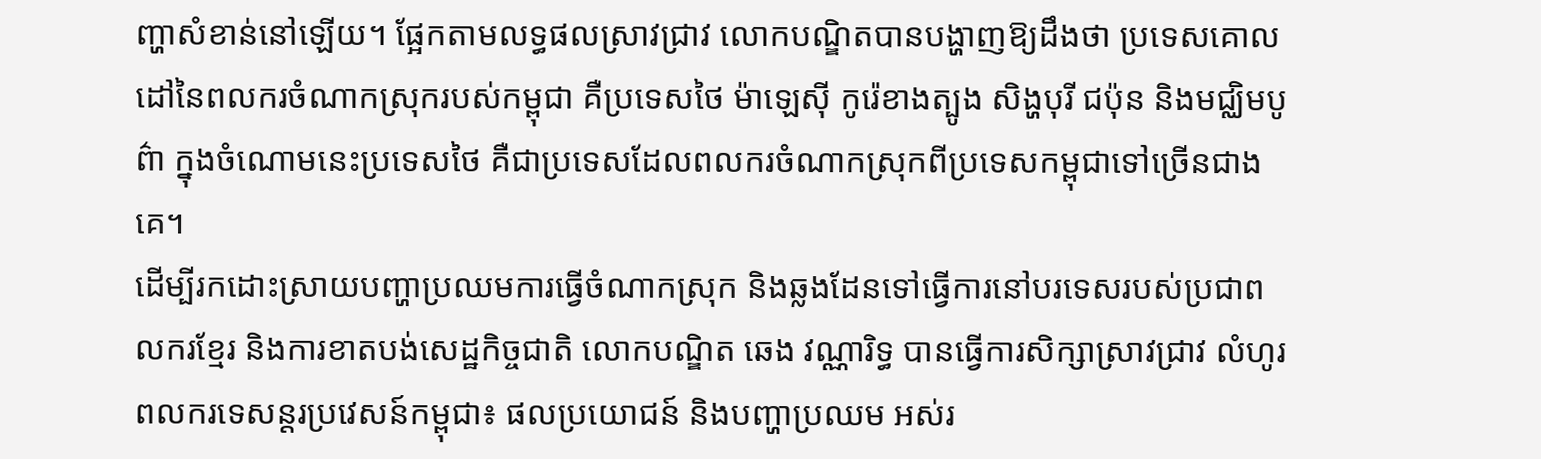ញ្ហាសំខាន់នៅឡើយ។ ផ្អែកតាមលទ្ធផលស្រាវជ្រាវ លោកបណ្ឌិតបានបង្ហាញឱ្យដឹងថា ប្រទេសគោលដៅនៃពលករចំណាកស្រុករបស់កម្ពុជា គឺប្រទេសថៃ ម៉ាឡេស៊ី កូរ៉េខាងត្បូង សិង្ហបុរី ជប៉ុន និងមជ្ឈិមបូព៌ា ក្នុងចំណោមនេះប្រទេសថៃ គឺជាប្រទេសដែលពលករចំណាកស្រុកពីប្រទេសកម្ពុជាទៅច្រើនជាងគេ។
ដើម្បីរកដោះស្រាយបញ្ហាប្រឈមការធ្វើចំណាកស្រុក និងឆ្លងដែនទៅធ្វើការនៅបរទេសរបស់ប្រជាពលករខែ្មរ និងការខាតបង់សេដ្ឋកិច្ចជាតិ លោកបណ្ឌិត ឆេង វណ្ណារិទ្ធ បានធ្វើការសិក្សាស្រាវជ្រាវ លំហូរពលករទេសន្តរប្រវេសន៍កម្ពុជា៖ ផលប្រយោជន៍ និងបញ្ហាប្រឈម អស់រ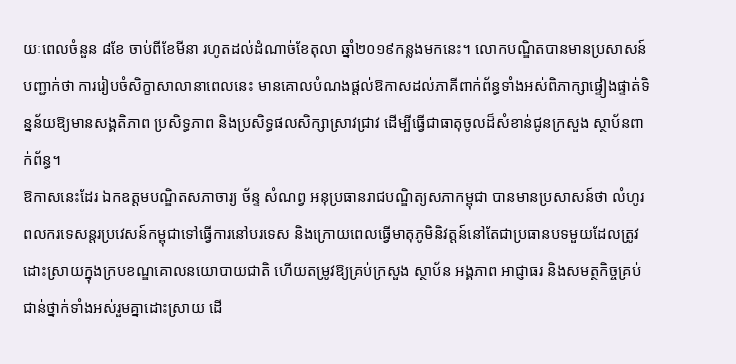យៈពេលចំនួន ៨ខែ ចាប់ពីខែមីនា រហូតដល់ដំណាច់ខែតុលា ឆ្នាំ២០១៩កន្លងមកនេះ។ លោកបណ្ឌិតបានមានប្រសាសន៍បញ្ជាក់ថា ការរៀបចំសិក្ខាសាលានាពេលនេះ មានគោលបំណងផ្តល់ឱកាសដល់ភាគីពាក់ព័ន្ធទាំងអស់ពិភាក្សាផ្ទៀងផ្ទាត់ទិន្នន័យឱ្យមានសង្គតិភាព ប្រសិទ្ធភាព និងប្រសិទ្ធផលសិក្សាស្រាវជ្រាវ ដើម្បីធ្វើជាធាតុចូលដ៏សំខាន់ជូនក្រសួង ស្ថាប័នពាក់ព័ន្ធ។
ឱកាសនេះដែរ ឯកឧត្តមបណ្ឌិតសភាចារ្យ ច័ន្ទ សំណព្វ អនុប្រធានរាជបណ្ឌិត្យសភាកម្ពុជា បានមានប្រសាសន៍ថា លំហូរពលករទេសន្តរប្រវេសន៍កម្ពុជាទៅធ្វើការនៅបរទេស និងក្រោយពេលធ្វើមាតុភូមិនិវត្តន៍នៅតែជាប្រធានបទមួយដែលត្រូវដោះស្រាយក្នុងក្របខណ្ឌគោលនយោបាយជាតិ ហើយតម្រូវឱ្យគ្រប់ក្រសួង ស្ថាប័ន អង្គភាព អាជ្ញាធរ និងសមត្ថកិច្ចគ្រប់ជាន់ថ្នាក់ទាំងអស់រួមគ្នាដោះស្រាយ ដើ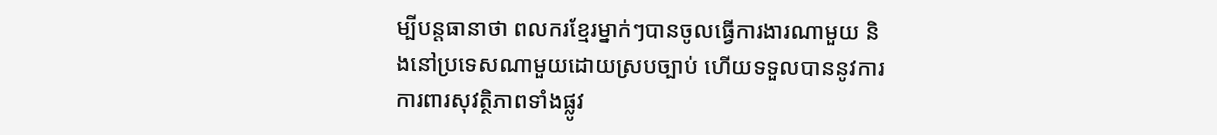ម្បីបន្តធានាថា ពលករខ្មែរម្នាក់ៗបានចូលធ្វើការងារណាមួយ និងនៅប្រទេសណាមួយដោយស្របច្បាប់ ហើយទទួលបាននូវការការពារសុវត្ថិភាពទាំងផ្លូវ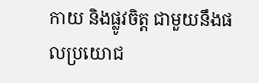កាយ និងផ្លូវចិត្ត ជាមួយនឹងផលប្រយោជ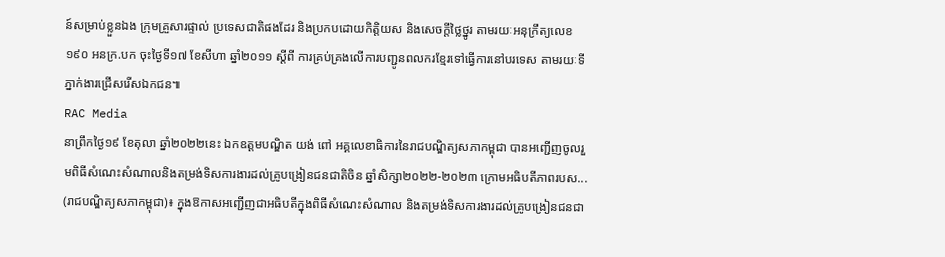ន៍សម្រាប់ខ្លួនឯង ក្រុមគ្រួសារផ្ទាល់ ប្រទេសជាតិផងដែរ និងប្រកបដោយកិត្តិយស និងសេចក្តីថ្លៃថ្នូរ តាមរយៈអនុក្រឹត្យលេខ ១៩០ អនក្រ.បក ចុះថ្ងៃទី១៧ ខែសីហា ឆ្នាំ២០១១ ស្តីពី ការគ្រប់គ្រងលើការបញ្ជូនពលករខ្មែរទៅធ្វើការនៅបរទេស តាមរយៈទីភ្នាក់ងារជ្រើសរើសឯកជន៕
RAC Media
នាព្រឹកថ្ងៃ១៩ ខែតុលា ឆ្នាំ២០២២នេះ ឯកឧត្ដមបណ្ឌិត យង់ ពៅ អគ្គលេខាធិការនៃរាជបណ្ឌិត្យសភាកម្ពុជា បានអញ្ជើញចូលរួមពិធីសំណេះសំណាលនិងតម្រង់ទិសការងារដល់គ្រូបង្រៀនជនជាតិចិន ឆ្នាំសិក្សា២០២២-២០២៣ ក្រោមអធិបតីភាពរបស...
(រាជបណ្ឌិត្យសភាកម្ពុជា)៖ ក្នុងឱកាសអញ្ជើញជាអធិបតីក្នុងពិធីសំណេះសំណាល និងតម្រង់ទិសការងារដល់គ្រូបង្រៀនជនជា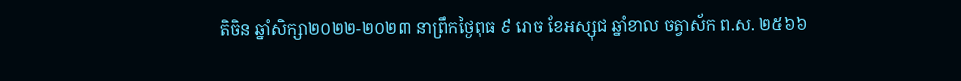តិចិន ឆ្នាំសិក្សា២០២២-២០២៣ នាព្រឹកថ្ងៃពុធ ៩ រោច ខែអស្សុជ ឆ្នាំខាល ចត្វាស័ក ព.ស. ២៥៦៦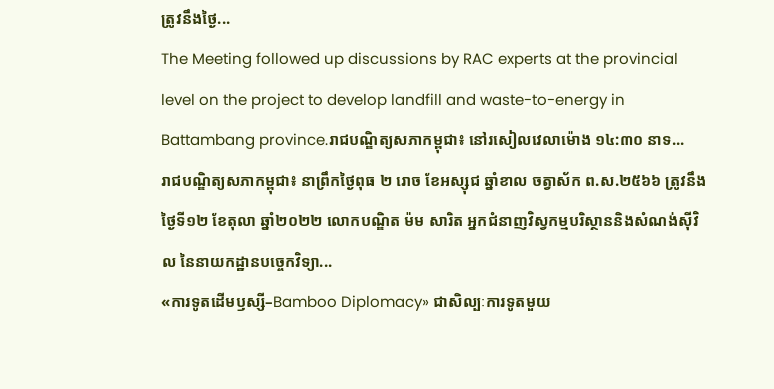ត្រូវនឹងថ្ងៃ...
The Meeting followed up discussions by RAC experts at the provincial level on the project to develop landfill and waste-to-energy in Battambang province.រាជបណ្ឌិត្យសភាកម្ពុជា៖ នៅរសៀលវេលាម៉ោង ១៤:៣០ នាទ...
រាជបណ្ឌិត្យសភាកម្ពុជា៖ នាព្រឹកថ្ងៃពុធ ២ រោច ខែអស្សុជ ឆ្នាំខាល ចត្វាស័ក ព.ស.២៥៦៦ ត្រូវនឹងថ្ងៃទី១២ ខែតុលា ឆ្នាំ២០២២ លោកបណ្ឌិត ម៉ម សារិត អ្នកជំនាញវិស្វកម្មបរិស្ថាននិងសំណង់ស៊ីវិល នៃនាយកដ្ឋានបច្ចេកវិទ្យា...
«ការទូតដើមឫស្សី–Bamboo Diplomacy» ជាសិល្បៈការទូតមួយ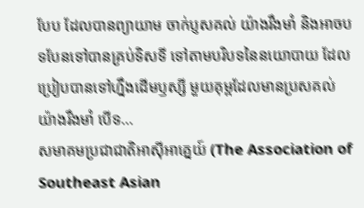បែប ដែលបានព្យាយាម ចាក់ប្ញសគល់ យ៉ាងរឹងមាំ និងអាចបទបែនទៅបានគ្រប់ទិសទី ទៅតាមបរិបទនៃនយោបាយ ដែលប្រៀបបានទៅហ្នឹងដើមឫស្សី មួយគុម្ពដែលមានប្រសគល់យ៉ាងរឹងមាំ បើទ...
សមាគមប្រជាជាតិអាស៊ីអាគ្នេយ៍ (The Association of Southeast Asian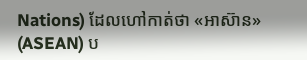Nations) ដែលហៅកាត់ថា «អាស៊ាន» (ASEAN) ប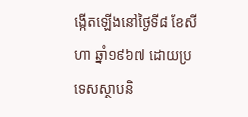ង្កើតឡើងនៅថ្ងៃទី៨ ខែសីហា ឆ្នាំ១៩៦៧ ដោយប្រទេសស្ថាបនិ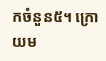កចំនួន៥។ ក្រោយម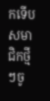កទើបសមាជិកថ្មីៗចូ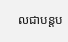លជាបន្តប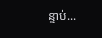ន្ទាប់...